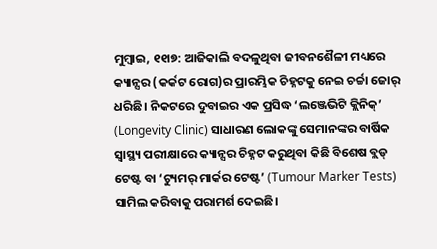ମୁମ୍ବାଇ, ୧୧ା୭: ଆଜିକାଲି ବଦଳୁଥିବା ଜୀବନଶୈଳୀ ମଧ୍ୟରେ କ୍ୟାନ୍ସର (କର୍କଟ ରୋଗ)ର ପ୍ରାରମ୍ଭିକ ଚିହ୍ନଟକୁ ନେଇ ଚର୍ଚ୍ଚା ଜୋର୍ ଧରିଛି। ନିକଟରେ ଦୁବାଇର ଏକ ପ୍ରସିଦ୍ଧ ‘ଲଞ୍ଜେଭିଟି କ୍ଲିନିକ୍’ (Longevity Clinic) ସାଧାରଣ ଲୋକଙ୍କୁ ସେମାନଙ୍କର ବାର୍ଷିକ ସ୍ୱାସ୍ଥ୍ୟ ପରୀକ୍ଷାରେ କ୍ୟାନ୍ସର ଚିହ୍ନଟ କରୁଥିବା କିଛି ବିଶେଷ ବ୍ଲଡ୍ ଟେଷ୍ଟ ବା ‘ଟ୍ୟୁମର୍ ମାର୍କର ଟେଷ୍ଟ’ (Tumour Marker Tests) ସାମିଲ କରିବାକୁ ପରାମର୍ଶ ଦେଇଛି।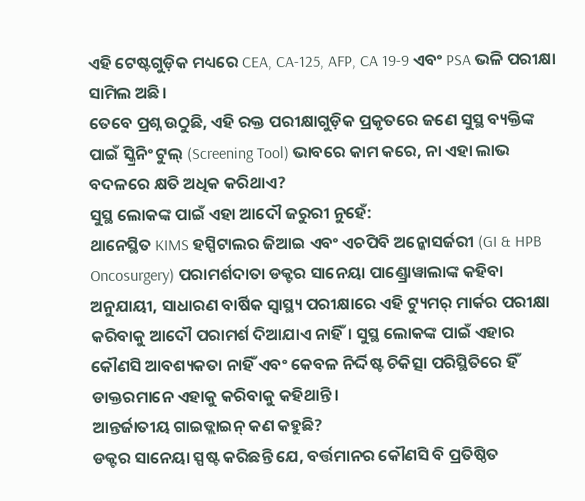ଏହି ଟେଷ୍ଟଗୁଡ଼ିକ ମଧ୍ୟରେ CEA, CA-125, AFP, CA 19-9 ଏବଂ PSA ଭଳି ପରୀକ୍ଷା ସାମିଲ ଅଛି।
ତେବେ ପ୍ରଶ୍ନ ଉଠୁଛି, ଏହି ରକ୍ତ ପରୀକ୍ଷାଗୁଡ଼ିକ ପ୍ରକୃତରେ ଜଣେ ସୁସ୍ଥ ବ୍ୟକ୍ତିଙ୍କ ପାଇଁ ସ୍କ୍ରିନିଂ ଟୁଲ୍ (Screening Tool) ଭାବରେ କାମ କରେ, ନା ଏହା ଲାଭ ବଦଳରେ କ୍ଷତି ଅଧିକ କରିଥାଏ?
ସୁସ୍ଥ ଲୋକଙ୍କ ପାଇଁ ଏହା ଆଦୌ ଜରୁରୀ ନୁହେଁ:
ଥାନେସ୍ଥିତ KIMS ହସ୍ପିଟାଲର ଜିଆଇ ଏବଂ ଏଚପିବି ଅନ୍କୋସର୍ଜରୀ (GI & HPB Oncosurgery) ପରାମର୍ଶଦାତା ଡକ୍ଟର ସାନେୟା ପାଣ୍ଡ୍ରୋୱାଲାଙ୍କ କହିବା ଅନୁଯାୟୀ, ସାଧାରଣ ବାର୍ଷିକ ସ୍ୱାସ୍ଥ୍ୟ ପରୀକ୍ଷାରେ ଏହି ଟ୍ୟୁମର୍ ମାର୍କର ପରୀକ୍ଷା କରିବାକୁ ଆଦୌ ପରାମର୍ଶ ଦିଆଯାଏ ନାହିଁ। ସୁସ୍ଥ ଲୋକଙ୍କ ପାଇଁ ଏହାର କୌଣସି ଆବଶ୍ୟକତା ନାହିଁ ଏବଂ କେବଳ ନିର୍ଦ୍ଦିଷ୍ଟ ଚିକିତ୍ସା ପରିସ୍ଥିତିରେ ହିଁ ଡାକ୍ତରମାନେ ଏହାକୁ କରିବାକୁ କହିଥାନ୍ତି।
ଆନ୍ତର୍ଜାତୀୟ ଗାଇଡ୍ଲାଇନ୍ କଣ କହୁଛି?
ଡକ୍ଟର ସାନେୟା ସ୍ପଷ୍ଟ କରିଛନ୍ତି ଯେ, ବର୍ତ୍ତମାନର କୌଣସି ବି ପ୍ରତିଷ୍ଠିତ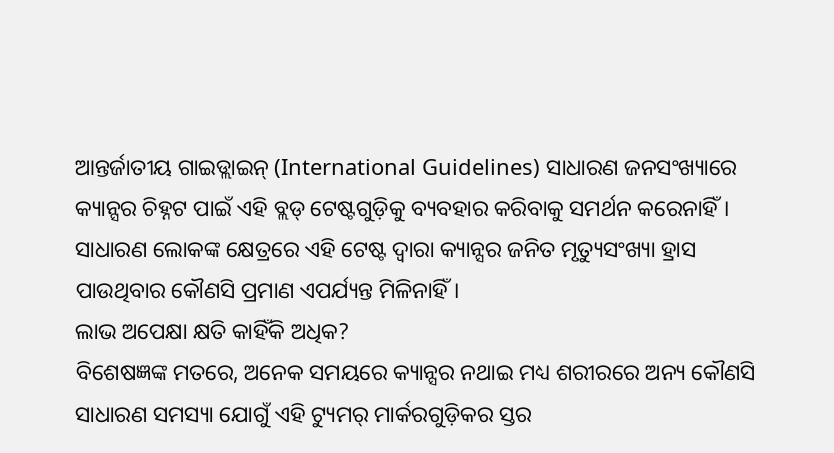ଆନ୍ତର୍ଜାତୀୟ ଗାଇଡ୍ଲାଇନ୍ (International Guidelines) ସାଧାରଣ ଜନସଂଖ୍ୟାରେ କ୍ୟାନ୍ସର ଚିହ୍ନଟ ପାଇଁ ଏହି ବ୍ଲଡ୍ ଟେଷ୍ଟଗୁଡ଼ିକୁ ବ୍ୟବହାର କରିବାକୁ ସମର୍ଥନ କରେନାହିଁ। ସାଧାରଣ ଲୋକଙ୍କ କ୍ଷେତ୍ରରେ ଏହି ଟେଷ୍ଟ ଦ୍ୱାରା କ୍ୟାନ୍ସର ଜନିତ ମୃତ୍ୟୁସଂଖ୍ୟା ହ୍ରାସ ପାଉଥିବାର କୌଣସି ପ୍ରମାଣ ଏପର୍ଯ୍ୟନ୍ତ ମିଳିନାହିଁ।
ଲାଭ ଅପେକ୍ଷା କ୍ଷତି କାହିଁକି ଅଧିକ?
ବିଶେଷଜ୍ଞଙ୍କ ମତରେ, ଅନେକ ସମୟରେ କ୍ୟାନ୍ସର ନଥାଇ ମଧ୍ୟ ଶରୀରରେ ଅନ୍ୟ କୌଣସି ସାଧାରଣ ସମସ୍ୟା ଯୋଗୁଁ ଏହି ଟ୍ୟୁମର୍ ମାର୍କରଗୁଡ଼ିକର ସ୍ତର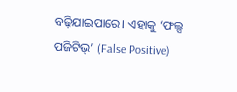ବଢ଼ିଯାଇପାରେ। ଏହାକୁ ‘ଫଲ୍ସ ପଜିଟିଭ୍’ (False Positive)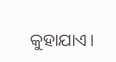କୁହାଯାଏ।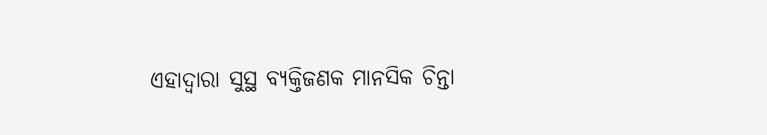ଏହାଦ୍ୱାରା ସୁସ୍ଥ ବ୍ୟକ୍ତିଜଣକ ମାନସିକ ଚିନ୍ତା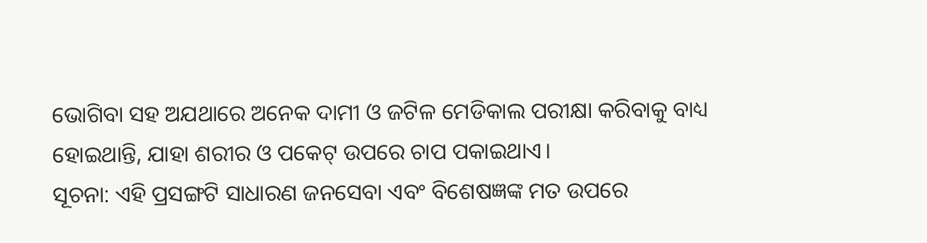ଭୋଗିବା ସହ ଅଯଥାରେ ଅନେକ ଦାମୀ ଓ ଜଟିଳ ମେଡିକାଲ ପରୀକ୍ଷା କରିବାକୁ ବାଧ୍ୟ ହୋଇଥାନ୍ତି, ଯାହା ଶରୀର ଓ ପକେଟ୍ ଉପରେ ଚାପ ପକାଇଥାଏ।
ସୂଚନା: ଏହି ପ୍ରସଙ୍ଗଟି ସାଧାରଣ ଜନସେବା ଏବଂ ବିଶେଷଜ୍ଞଙ୍କ ମତ ଉପରେ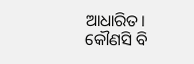ଆଧାରିତ। କୌଣସି ବି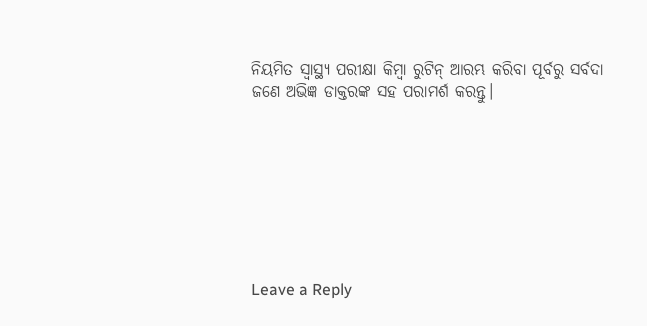ନିୟମିତ ସ୍ୱାସ୍ଥ୍ୟ ପରୀକ୍ଷା କିମ୍ବା ରୁଟିନ୍ ଆରମ୍ଭ କରିବା ପୂର୍ବରୁ ସର୍ବଦା ଜଣେ ଅଭିଜ୍ଞ ଡାକ୍ତରଙ୍କ ସହ ପରାମର୍ଶ କରନ୍ତୁ।








Leave a Reply